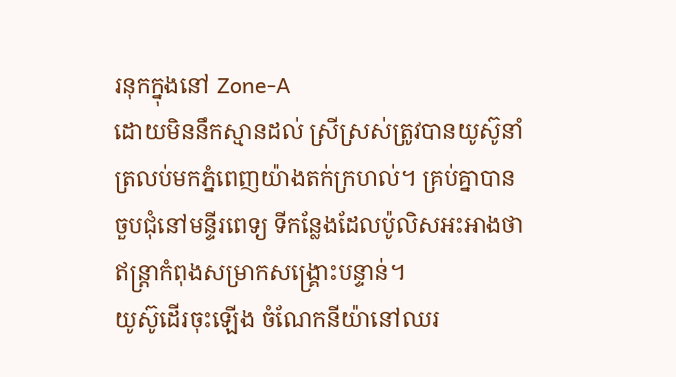រនុកក្នុងនៅ Zone-A
ដោយមិននឹកស្មានដល់ ស្រីស្រស់ត្រូវបានយូស៊ូនាំត្រលប់មកភ្នំពេញយ៉ាងតក់ក្រហល់។ គ្រប់គ្នាបានចួបជុំនៅមន្ទីរពេទ្យ ទីកន្លែងដែលប៉ូលិសអះអាងថា ឥន្ត្រាកំពុងសម្រាកសង្គ្រោះបន្ទាន់។
យូស៊ូដើរចុះឡើង ចំណែកនីយ៉ានៅឈរ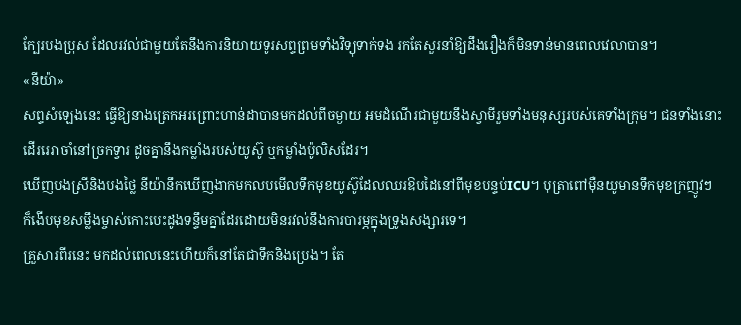ក្បែរបងប្រុស ដែលរវល់ជាមួយតែនឹងការនិយាយទូរសព្ទព្រមទាំងវិទ្យុទាក់ទង រកតែសួរនាំឱ្យដឹងរឿងក៏មិនទាន់មានពេលវេលាបាន។
«នីយ៉ា»
សព្ទសំឡេងនេះ ធ្វើឱ្យនាងត្រេកអរព្រោះហាន់ដាបានមកដល់ពីចម្ងាយ អមដំណើរជាមួយនឹងស្វាមីរួមទាំងមនុស្សរបស់គេទាំងក្រុម។ ជនទាំងនោះដើររេរាចាំនៅច្រកទ្វារ ដូចគ្នានឹងកម្លាំងរបស់យូស៊ូ ឬកម្លាំងប៉ូលិសដែរ។
ឃើញបងស្រីនិងបងថ្លៃ នីយ៉ានឹកឃើញងាកមកលបមើលទឹកមុខយូស៊ូដែលឈរឱបដៃនៅពីមុខបន្ទប់ICU។ បុត្រាពៅម៉ឺនយូមានទឹកមុខក្រញូវៗ ក៏ងើបមុខសម្លឹងម្ចាស់កោះបេះដូងទន្ទឹមគ្នាដែរដោយមិនរវល់នឹងការបារម្ភក្នុងទ្រូងសង្សារទេ។
គ្រួសារពីរនេះ មកដល់ពេលនេះហើយក៏នៅតែជាទឹកនិងប្រេង។ តែ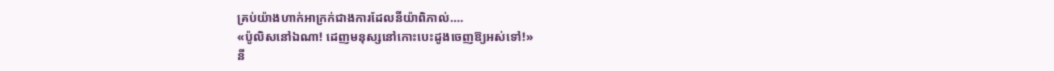គ្រប់យ៉ាងហាក់អាក្រក់ជាងការដែលនីយ៉ាពិភាល់….
«ប៉ូលិសនៅឯណា! ដេញមនុស្សនៅកោះបេះដូងចេញឱ្យអស់ទៅ!»
នី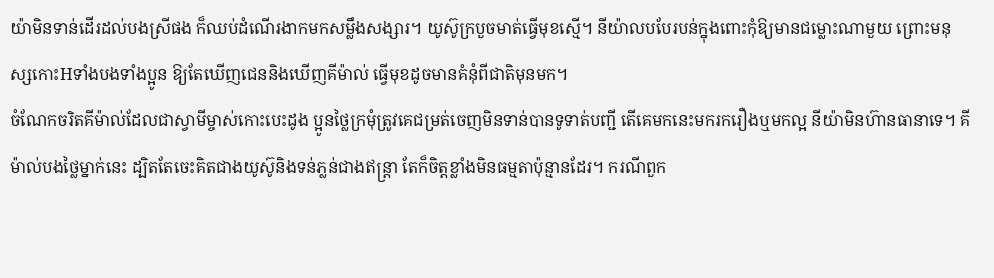យ៉ាមិនទាន់ដើរដល់បងស្រីផង ក៏ឈប់ដំណើរងាកមកសម្លឹងសង្សារ។ យូស៊ូក្របួចមាត់ធ្វើមុខស្មើ។ នីយ៉ាលបបែរបន់ក្នុងពោះកុំឱ្យមានជម្លោះណាមួយ ព្រោះមនុស្សកោះHទាំងបងទាំងប្អូន ឱ្យតែឃើញជេននិងឃើញគីម៉ាល់ ធ្វើមុខដូចមានគំនុំពីជាតិមុនមក។
ចំណែកចរិតគីម៉ាល់ដែលជាស្វាមីម្ចាស់កោះបេះដូង ប្អូនថ្លៃក្រមុំត្រូវគេជម្រត់ចេញមិនទាន់បានទូទាត់បញ្ជី តើគេមកនេះមករករឿងឬមកល្អ នីយ៉ាមិនហ៊ានធានាទេ។ គីម៉ាល់បងថ្លៃម្នាក់នេះ ដ្បិតតែចេះគិតជាងយូស៊ូនិងទន់ភ្លន់ជាងឥន្ត្រា តែក៏ចិត្តខ្លាំងមិនធម្មតាប៉ុន្មានដែរ។ ករណីពួក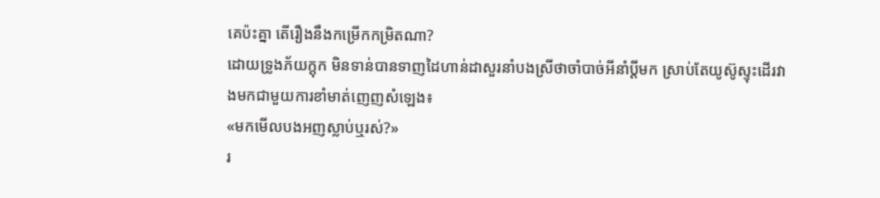គេប៉ះគ្នា តើរឿងនឹងកម្រើកកម្រិតណា?
ដោយទ្រូងភ័យក្តុក មិនទាន់បានទាញដៃហាន់ដាសួរនាំបងស្រីថាចាំបាច់អីនាំប្តីមក ស្រាប់តែយូស៊ូស្ទុះដើរវាងមកជាមួយការខាំមាត់ញេញសំឡេង៖
«មកមើលបងអញស្លាប់ឬរស់?»
រ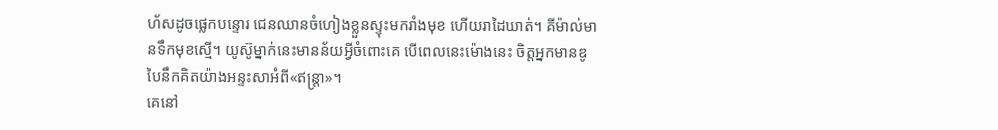ហ័សដូចផ្លេកបន្ទោរ ជេនឈានចំហៀងខ្លួនស្ទុះមករាំងមុខ ហើយរាដៃឃាត់។ គីម៉ាល់មានទឹកមុខស្មើ។ យូស៊ូម្នាក់នេះមានន័យអ្វីចំពោះគេ បើពេលនេះម៉ោងនេះ ចិត្តអ្នកមានឌូបៃនឹកគិតយ៉ាងអន្ទះសាអំពី«ឥន្ត្រា»។
គេនៅ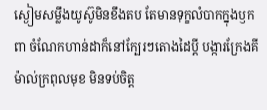ស្ងៀមសម្លឹងយូស៊ូមិនខឹងតប តែមានទុក្ខលំបាកក្នុងឫកពា ចំណែកហាន់ដាក៏នៅក្បែរៗតោងដៃប្តី បង្ការក្រែងគីម៉ាល់ក្រពុលមុខ មិនទប់ចិត្ត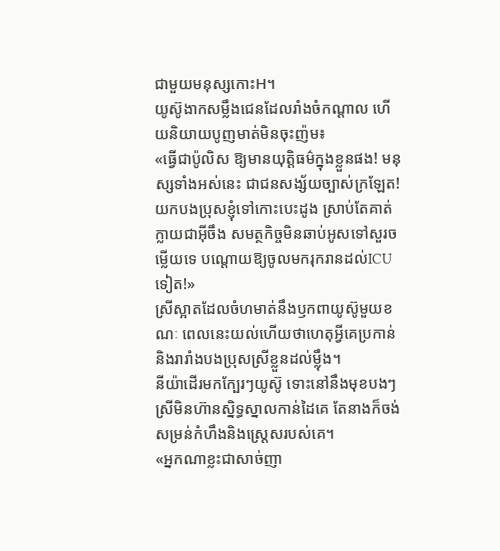ជាមួយមនុស្សកោះH។
យូស៊ូងាកសម្លឹងជេនដែលរាំងចំកណ្តាល ហើយនិយាយបូញមាត់មិនចុះញ៉ម៖
«ធ្វើជាប៉ូលិស ឱ្យមានយុត្តិធម៌ក្នុងខ្លួនផង! មនុស្សទាំងអស់នេះ ជាជនសង្ស័យច្បាស់ក្រឡែត! យកបងប្រុសខ្ញុំទៅកោះបេះដូង ស្រាប់តែគាត់ក្លាយជាអ៊ីចឹង សមត្ថកិច្ចមិនឆាប់អូសទៅសួរចម្លើយទេ បណ្តោយឱ្យចូលមករុករានដល់ICUទៀត!»
ស្រីស្អាតដែលចំហមាត់នឹងឫកពាយូស៊ូមួយខណៈ ពេលនេះយល់ហើយថាហេតុអ្វីគេប្រកាន់និងរារាំងបងប្រុសស្រីខ្លួនដល់ម្ល៉ឹង។
នីយ៉ាដើរមកក្បែរៗយូស៊ូ ទោះនៅនឹងមុខបងៗស្រីមិនហ៊ានស្និទ្ធស្នាលកាន់ដៃគេ តែនាងក៏ចង់សម្រន់កំហឹងនិងស្ត្រេសរបស់គេ។
«អ្នកណាខ្លះជាសាច់ញា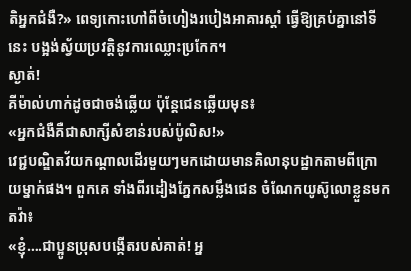តិអ្នកជំងឺ?» ពេទ្យកោះហៅពីចំហៀងរបៀងអាគារស្តាំ ធ្វើឱ្យគ្រប់គ្នានៅទីនេះ បង្អង់ស្វ័យប្រវត្តិនូវការឈ្លោះប្រកែក។
ស្ងាត់!
គីម៉ាល់ហាក់ដូចជាចង់ឆ្លើយ ប៉ុន្តែជេនឆ្លើយមុន៖
«អ្នកជំងឺគឺជាសាក្សីសំខាន់របស់ប៉ូលិស!»
វេជ្ជបណ្ឌិតវ័យកណ្តាលដើរមួយៗមកដោយមានគិលានុបដ្ឋាកតាមពីក្រោយម្នាក់ផង។ ពួកគេ ទាំងពីរដៀងភ្នែកសម្លឹងជេន ចំណែកយូស៊ូលោខ្លួនមកតវ៉ា៖
«ខ្ញុំ….ជាប្អូនប្រុសបង្កើតរបស់គាត់! អ្ន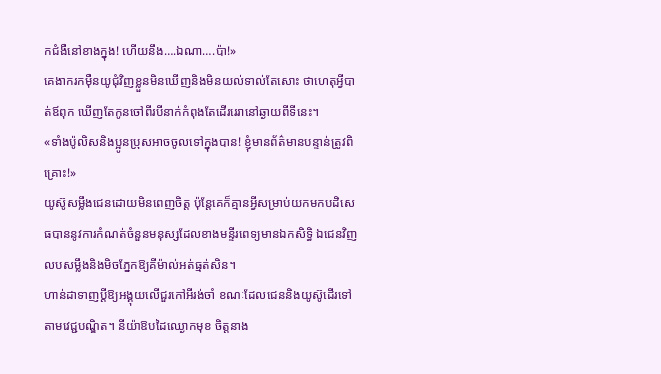កជំងឺនៅខាងក្នុង! ហើយនឹង….ឯណា….ប៉ា!»
គេងាករកម៉ឺនយូជុំវិញខ្លួនមិនឃើញនិងមិនយល់ទាល់តែសោះ ថាហេតុអ្វីបាត់ឪពុក ឃើញតែកូនចៅពីរបីនាក់កំពុងតែដើររេរានៅឆ្ងាយពីទីនេះ។
«ទាំងប៉ូលិសនិងប្អូនប្រុសអាចចូលទៅក្នុងបាន! ខ្ញុំមានព័ត៌មានបន្ទាន់ត្រូវពិគ្រោះ!»
យូស៊ូសម្លឹងជេនដោយមិនពេញចិត្ត ប៉ុន្តែគេក៏គ្មានអ្វីសម្រាប់យកមកបដិសេធបាននូវការកំណត់ចំនួនមនុស្សដែលខាងមន្ទីរពេទ្យមានឯកសិទ្ធិ ឯជេនវិញលបសម្លឹងនិងមិចភ្នែកឱ្យគីម៉ាល់អត់ធ្មត់សិន។
ហាន់ដាទាញប្តីឱ្យអង្គុយលើជួរកៅអីរង់ចាំ ខណៈដែលជេននិងយូស៊ូដើរទៅតាមវេជ្ជបណ្ឌិត។ នីយ៉ាឱបដៃឈ្ងោកមុខ ចិត្តនាង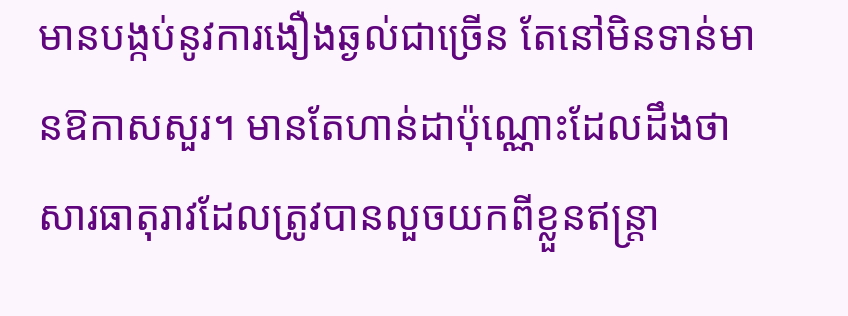មានបង្កប់នូវការងឿងឆ្ងល់ជាច្រើន តែនៅមិនទាន់មានឱកាសសួរ។ មានតែហាន់ដាប៉ុណ្ណោះដែលដឹងថា សារធាតុរាវដែលត្រូវបានលួចយកពីខ្លួនឥន្ត្រា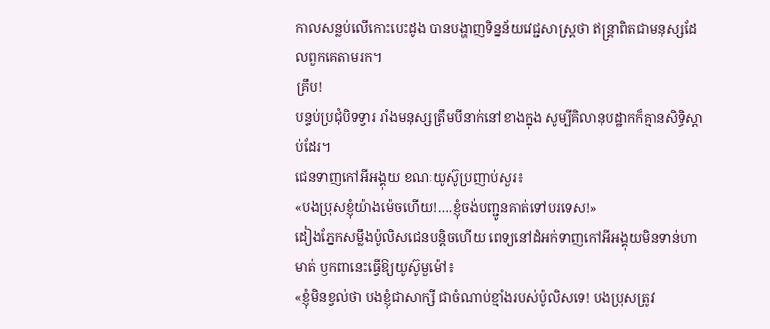កាលសន្លប់លើកោះបេះដូង បានបង្ហាញទិន្នន័យវេជ្ជសាស្ត្រថា ឥន្ត្រាពិតជាមនុស្សដែលពួកគេតាមរក។
គ្រឹប!
បន្ទប់ប្រជុំបិទទ្វារ រាំងមនុស្សត្រឹមបីនាក់នៅខាងក្នុង សូម្បីគិលានុបដ្ឋាកក៏គ្មានសិទ្ធិស្តាប់ដែរ។
ជេនទាញកៅអីអង្គុយ ខណៈយូស៊ូប្រញាប់សួរ៖
«បងប្រុសខ្ញុំយ៉ាងម៉េចហើយ!….ខ្ញុំចង់បញ្ជូនគាត់ទៅបរទេស!»
ដៀងភ្នែកសម្លឹងប៉ូលិសជេនបន្តិចហើយ ពេទ្យនៅដំអក់ទាញកៅអីអង្គុយមិនទាន់ហាមាត់ ឫកពានេះធ្វើឱ្យយូស៊ូមួម៉ៅ៖
«ខ្ញុំមិនខ្វល់ថា បងខ្ញុំជាសាក្សី ជាចំណាប់ខ្មាំងរបស់ប៉ូលិសទេ! បងប្រុសត្រូវ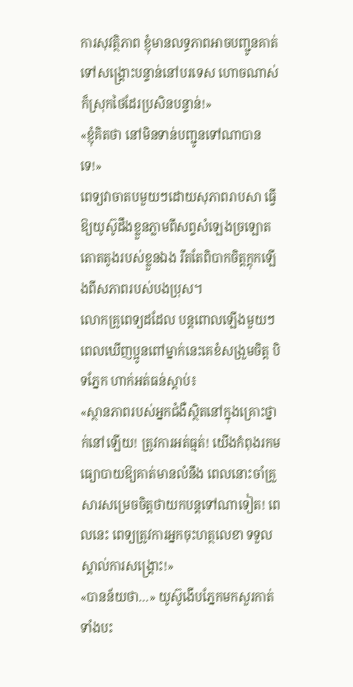ការសុវត្ថិភាព ខ្ញុំមានលទ្ធភាពអាចបញ្ជូនគាត់ទៅសង្គ្រោះបន្ទាន់នៅបរទេស ហោចណាស់ក៏ស្រុកថៃដែរប្រសិនបន្ទាន់!»
«ខ្ញុំគិតថា នៅមិនទាន់បញ្ជូនទៅណាបានទេ!»
ពេទ្យវាចាតបមួយៗដោយសុភាពរាបសា ធ្វើឱ្យយូស៊ូដឹងខ្លួនភ្លាមពីសព្ទសំឡេងច្រឡោតតោតតូងរបស់ខ្លួនឯង រឹតតែពិបាកចិត្តក្តុកឡើងពីសភាពរបស់បងប្រុស។
លោកគ្រូពេទ្យដដែល បន្តពោលឡើងមួយៗពេលឃើញប្អូនពៅម្នាក់នេះគេខំសង្រួមចិត្ត បិទភ្នែក ហាក់អត់ធន់ស្តាប់៖
«ស្ថានភាពរបស់អ្នកជំងឺស្ថិតនៅក្នុងគ្រោះថ្នាក់នៅឡើយ! ត្រូវការអត់ធ្មត់! យើងកំពុងរកមធ្យោបាយឱ្យគាត់មានលំនឹង ពេលនោះចាំគ្រួសារសម្រេចចិត្តថាយកបន្តទៅណាទៀត! ពេលនេះ ពេទ្យត្រូវការអ្នកចុះហត្ថលេខា ទទួលស្គាល់ការសង្គ្រោះ!»
«បានន័យថា…» យូស៊ូងើបភ្នែកមកសួរកាត់ទាំងបះ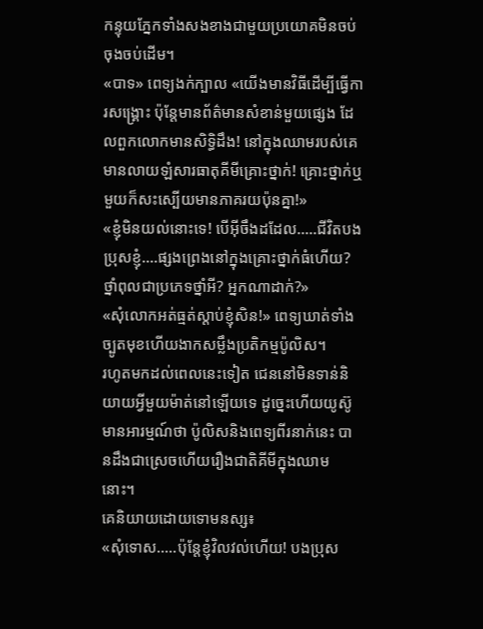កន្ទុយភ្នែកទាំងសងខាងជាមួយប្រយោគមិនចប់ចុងចប់ដើម។
«បាទ» ពេទ្យងក់ក្បាល «យើងមានវិធីដើម្បីធ្វើការសង្គ្រោះ ប៉ុន្តែមានព័ត៌មានសំខាន់មួយផ្សេង ដែលពួកលោកមានសិទ្ធិដឹង! នៅក្នុងឈាមរបស់គេមានលាយឡំសារធាតុគីមីគ្រោះថ្នាក់! គ្រោះថ្នាក់ឬមួយក៏សះស្បើយមានភាគរយប៉ុនគ្នា!»
«ខ្ញុំមិនយល់នោះទេ! បើអ៊ីចឹងដដែល…..ជីវិតបងប្រុសខ្ញុំ….ផ្សងព្រេងនៅក្នុងគ្រោះថ្នាក់ធំហើយ? ថ្នាំពុលជាប្រភេទថ្នាំអី? អ្នកណាដាក់?»
«សុំលោកអត់ធ្មត់ស្តាប់ខ្ញុំសិន!» ពេទ្យឃាត់ទាំងច្បូតមុខហើយងាកសម្លឹងប្រតិកម្មប៉ូលិស។
រហូតមកដល់ពេលនេះទៀត ជេននៅមិនទាន់និយាយអ្វីមួយម៉ាត់នៅឡើយទេ ដូច្នេះហើយយូស៊ូមានអារម្មណ៍ថា ប៉ូលិសនិងពេទ្យពីរនាក់នេះ បានដឹងជាស្រេចហើយរឿងជាតិគីមីក្នុងឈាមនោះ។
គេនិយាយដោយទោមនស្ស៖
«សុំទោស…..ប៉ុន្តែខ្ញុំវិលវល់ហើយ! បងប្រុស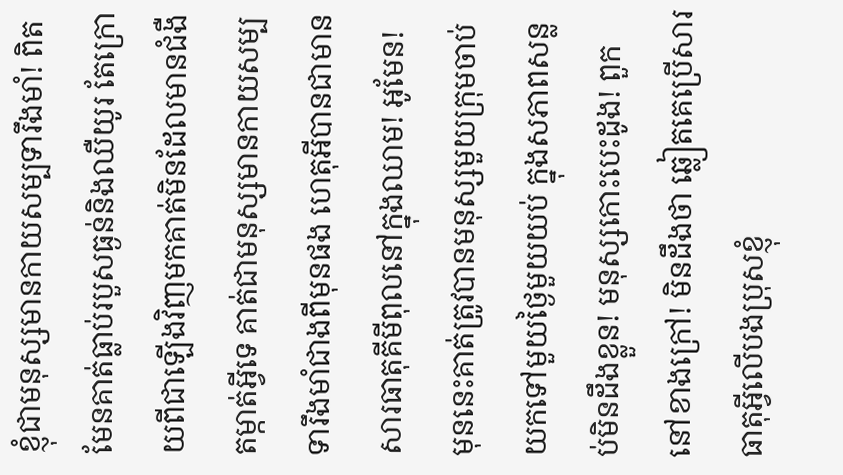ខ្ញុំជាមនុស្សមានកាយសម្បទារឹងមាំ! ពិតមែនគាត់ធ្លាប់របួសធ្ងន់និងឈឺយូរ តែក្រោយពីជាឡើងវិញមកគាត់មិនដែលមានជំងឺតម្កាត់អ្វីទេ គាត់ជាមនុស្សមានកាយសម្បទារឹងមាំជាងពីមុនផង ហេតុអីបានជាមានសារធាតុគីមីពុលនៅក្នុងឈាម! អូមែន! មុននេះគាត់ត្រូវបានមនុស្សមួយក្រុមចាប់យកទៅមួយថ្ងៃមួយយប់ ក្នុងសភាពសន្លប់មិនដឹងខ្លួន! មនុស្សកោះបេះដូង! ពួកនៅខាងក្រៅ! មិនដឹងថា ឆ្លៀតគេប្រើសារធាតុអ្វីលើបងប្រុសខ្ញុំ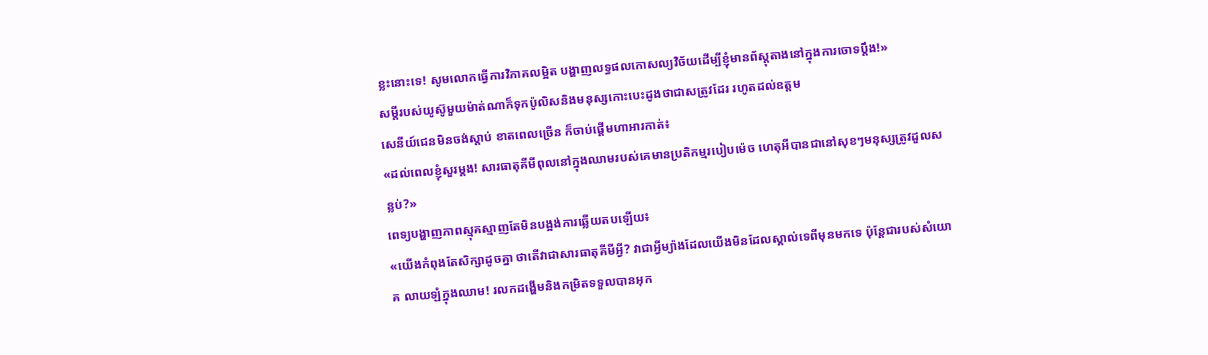ខ្លះនោះទេ! សូមលោកធ្វើការវិភាគលម្អិត បង្ហាញលទ្ធផលកោសល្យវិច័យដើម្បីខ្ញុំមានព័ស្តុតាងនៅក្នុងការចោទប្ដឹង!»
សម្តីរបស់យូស៊ូមួយម៉ាត់ណាក៏ទុកប៉ូលិសនិងមនុស្សកោះបេះដូងថាជាសត្រូវដែរ រហូតដល់ឧត្តម
សេនីយ៍ជេនមិនចង់ស្តាប់ ខាតពេលច្រើន ក៏ចាប់ផ្ដើមហាអារកាត់៖
«ដល់ពេលខ្ញុំសួរម្ដង! សារធាតុគីមីពុលនៅក្នុងឈាមរបស់គេមានប្រតិកម្មរបៀបម៉េច ហេតុអីបានជានៅសុខៗមនុស្សត្រូវដួលសន្លប់?»
ពេទ្យបង្ហាញភាពស្មុគស្មាញតែមិនបង្អង់ការឆ្លើយតបឡើយ៖
«យើងកំពុងតែសិក្សាដូចគ្នា ថាតើវាជាសារធាតុគីមីអ្វី? វាជាអ្វីម្យ៉ាងដែលយើងមិនដែលស្គាល់ទេពីមុនមកទេ ប៉ុន្តែជារបស់សំយោគ លាយឡំក្នុងឈាម! រលកដង្ហើមនិងកម្រិតទទួលបានអុក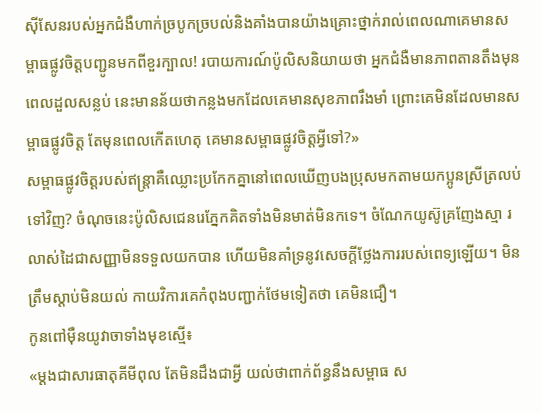ស៊ីសែនរបស់អ្នកជំងឺហាក់ច្របូកច្របល់និងគាំងបានយ៉ាងគ្រោះថ្នាក់រាល់ពេលណាគេមានសម្ពាធផ្លូវចិត្តបញ្ជូនមកពីខួរក្បាល! របាយការណ៍ប៉ូលិសនិយាយថា អ្នកជំងឺមានភាពតានតឹងមុនពេលដួលសន្លប់ នេះមានន័យថាកន្លងមកដែលគេមានសុខភាពរឹងមាំ ព្រោះគេមិនដែលមានសម្ពាធផ្លូវចិត្ត តែមុនពេលកើតហេតុ គេមានសម្ពាធផ្លូវចិត្តអ្វីទៅ?»
សម្ពាធផ្លូវចិត្តរបស់ឥន្ត្រាគឺឈ្លោះប្រកែកគ្នានៅពេលឃើញបងប្រុសមកតាមយកប្អូនស្រីត្រលប់ទៅវិញ? ចំណុចនេះប៉ូលិសជេនរេភ្នែកគិតទាំងមិនមាត់មិនកទេ។ ចំណែកយូស៊ូគ្រញែងស្មា រលាស់ដៃជាសញ្ញាមិនទទួលយកបាន ហើយមិនគាំទ្រនូវសេចក្តីថ្លែងការរបស់ពេទ្យឡើយ។ មិនត្រឹមស្តាប់មិនយល់ កាយវិការគេកំពុងបញ្ជាក់ថែមទៀតថា គេមិនជឿ។
កូនពៅម៉ឺនយូវាចាទាំងមុខស្មើ៖
«ម្តងជាសារធាតុគីមីពុល តែមិនដឹងជាអ្វី យល់ថាពាក់ព័ន្ធនឹងសម្ពាធ ស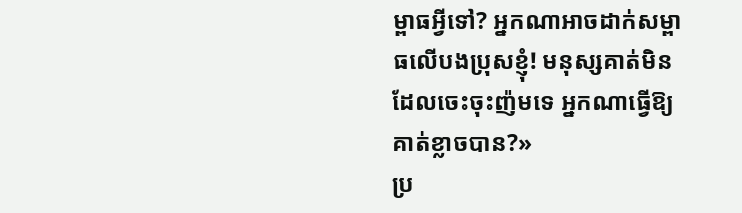ម្ពាធអ្វីទៅ? អ្នកណាអាចដាក់សម្ពាធលើបងប្រុសខ្ញុំ! មនុស្សគាត់មិនដែលចេះចុះញ៉មទេ អ្នកណាធ្វើឱ្យគាត់ខ្លាចបាន?»
ប្រ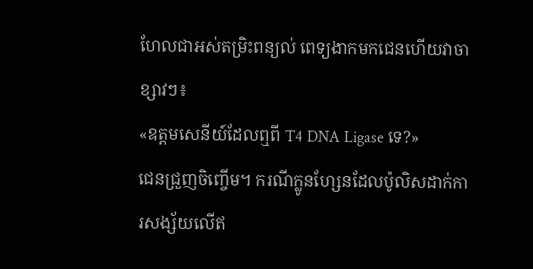ហែលជាអស់តម្រិះពន្យល់ ពេទ្យងាកមកជេនហើយវាចាខ្សាវៗ៖
«ឧត្តមសេនីយ៍ដែលឮពី T4 DNA Ligase ទេ?»
ជេនជ្រួញចិញ្ចើម។ ករណីក្លូនហ្សែនដែលប៉ូលិសដាក់ការសង្ស័យលើឥ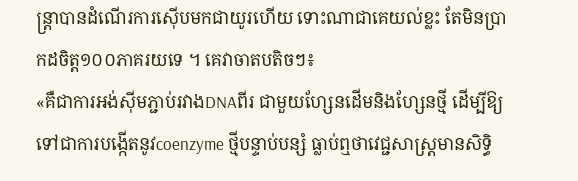ន្ត្រាបានដំណើរការស៊ើបមកជាយូរហើយ ទោះណាជាគេយល់ខ្លះ តែមិនប្រាកដចិត្ត១០០ភាគរយទេ ។ គេវាចាតបតិចៗ៖
«គឺជាការអង់ស៊ីមភ្ជាប់រវាងDNAពីរ ជាមួយហ្សែនដើមនិងហ្សែនថ្មី ដើម្បីឱ្យទៅជាការបង្កើតនូវcoenzyme ថ្មីបន្ទាប់បន្សំ ធ្លាប់ឮថាវេជ្ជសាស្ត្រមានសិទ្ធិ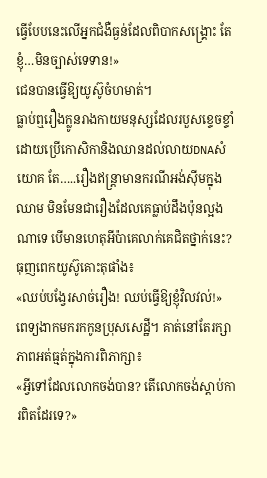ធ្វើបែបនេះលើអ្នកជំងឺធ្ងន់ដែលពិបាកសង្គ្រោះ តែខ្ញុំ…មិនច្បាស់ទេទាន!»
ជេនបានធ្វើឱ្យយូស៊ូចំហមាត់។
ធ្លាប់ឮរឿងក្លូនរាងកាយមនុស្សដែលរបួសខ្ទេចខ្ទាំដោយប្រើកោសិកានិងឈានដល់លាយDNAសំយោគ តែ…..រឿងឥន្ត្រាមានករណីអង់ស៊ីមក្នុងឈាម មិនមែនជារឿងដែលគេធ្លាប់ដឹងប៉ុនល្អងណាទេ បើមានហេតុអីប៉ាគេលាក់គេជិតថ្នាក់នេះ? ធុញពេកយូស៊ូគោះតុផាំង៖
«ឈប់បង្វែរសាច់រឿង! ឈប់ធ្វើឱ្យខ្ញុំវិលវល់!»
ពេទ្យងាកមករកកូនប្រុសសេដ្ឋី។ គាត់នៅតែរក្សាភាពអត់ធ្មត់ក្នុងការពិភាក្សា៖
«អ្វីទៅដែលលោកចង់បាន? តើលោកចង់ស្តាប់ការពិតដែរទេ?»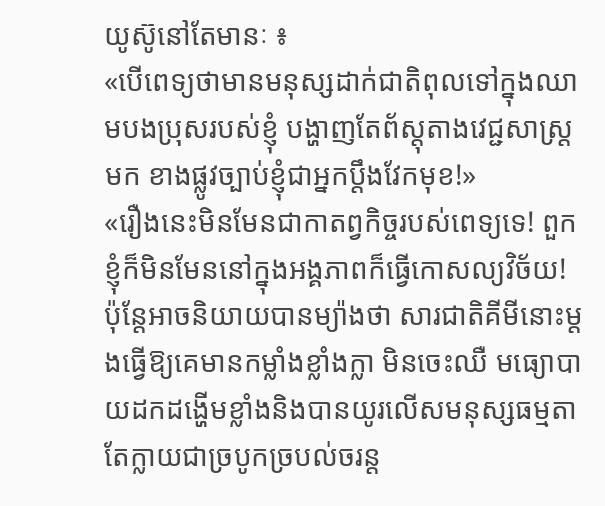យូស៊ូនៅតែមានៈ ៖
«បើពេទ្យថាមានមនុស្សដាក់ជាតិពុលទៅក្នុងឈាមបងប្រុសរបស់ខ្ញុំ បង្ហាញតែព័ស្តុតាងវេជ្ជសាស្ត្រមក ខាងផ្លូវច្បាប់ខ្ញុំជាអ្នកប្តឹងវែកមុខ!»
«រឿងនេះមិនមែនជាកាតព្វកិច្ចរបស់ពេទ្យទេ! ពួកខ្ញុំក៏មិនមែននៅក្នុងអង្គភាពក៏ធ្វើកោសល្យវិច័យ! ប៉ុន្តែអាចនិយាយបានម្យ៉ាងថា សារជាតិគីមីនោះម្ដងធ្វើឱ្យគេមានកម្លាំងខ្លាំងក្លា មិនចេះឈឺ មធ្យោបាយដកដង្ហើមខ្លាំងនិងបានយូរលើសមនុស្សធម្មតា តែក្លាយជាច្របូកច្របល់ចរន្ត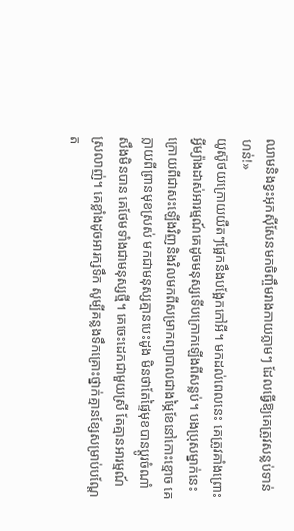ឈាមនិងខ្វះអុកស៊ីសែនមកចិញ្ចឹមរាងកាយភ្លាមៗ ដែលធ្វើឱ្យគេត្រូវសន្លប់ទាន់ហន់!»
យូស៊ូថយក្រោយយឺតៗផ្អែកនឹងបង្អែកកៅអី។ មកដល់ពេលនេះ គេត្រូវគាំងព្រោះអ្វីម្យ៉ាងដាស់អារម្មណ៍គេដូចមនុស្សទើបក្រោកឡើងពីសន្លប់។ បងប្រុសម្នាក់នេះ ក្រោយពីជាសះឡើងវិញនិងវិលមកពីសម្រាកព្យាបាលជាងម្ភៃខែនៅកោះខ្មោច គេក្លាយពីព្រានមុខស្រស់ មកជាមនុស្សគ្មានបេះដូង មិនថាតែផ្ទៃមុខបានប្តូរចំណាំសឹងមិនបាន គេថែមទាំងជាមនុស្សថ្មី។ គេចេះដេកជាមួយស្រី តែគ្មានអារម្មណ៍ស្រលាញ់។ គេខ្លាំងដូចអារក្សទឹក សូម្បីគន្លងទឹកគ្រោះថ្នាក់គ្មានខ្សែសម្រាប់បណ្តែត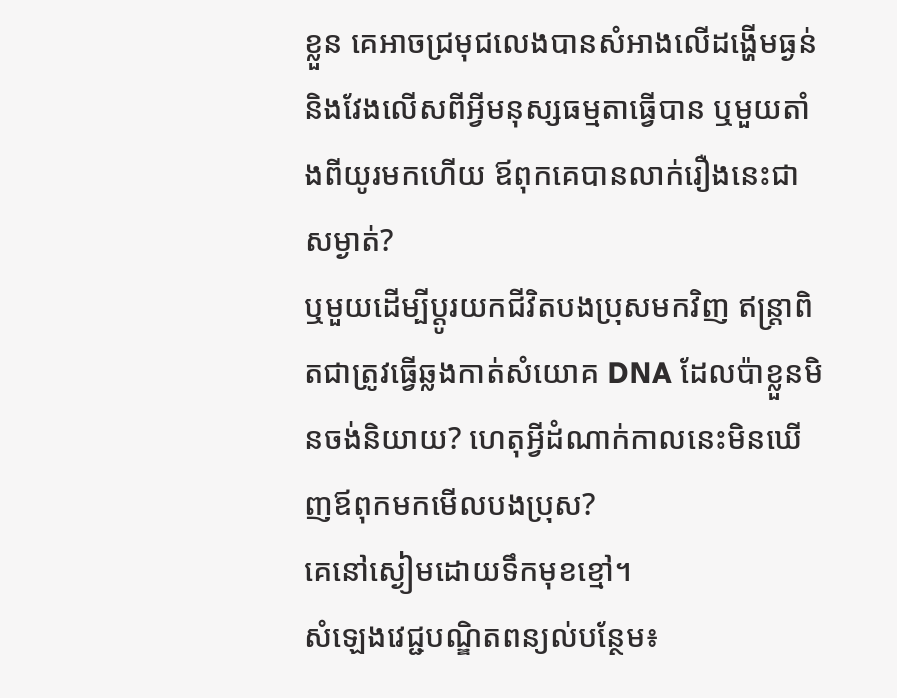ខ្លួន គេអាចជ្រមុជលេងបានសំអាងលើដង្ហើមធ្ងន់និងវែងលើសពីអ្វីមនុស្សធម្មតាធ្វើបាន ឬមួយតាំងពីយូរមកហើយ ឪពុកគេបានលាក់រឿងនេះជាសម្ងាត់?
ឬមួយដើម្បីប្តូរយកជីវិតបងប្រុសមកវិញ ឥន្ត្រាពិតជាត្រូវធ្វើឆ្លងកាត់សំយោគ DNA ដែលប៉ាខ្លួនមិនចង់និយាយ? ហេតុអ្វីដំណាក់កាលនេះមិនឃើញឪពុកមកមើលបងប្រុស?
គេនៅស្ងៀមដោយទឹកមុខខ្មៅ។
សំឡេងវេជ្ជបណ្ឌិតពន្យល់បន្ថែម៖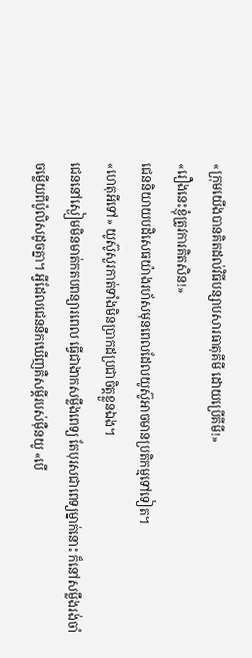«ក្រុមយើងបានគិតដល់វិធីបន្សាបសារធាតុគីមី ដោយប្រើគីមី!»
«រឿងនេះខ្ញុំត្រូវការគិតសិន!»
ជេននិយាយបដិសេធយ៉ាងរហ័សមុនពេលដែលយូស៊ូអាចមានប្រតិកម្មទៅទៀត។
«ហេតុអីទៅ» យូស៊ូសួរកាត់ទាំងមិនប្រាកដប្រជាចិត្តខ្លួនឯង។
ជេននៅស្ងៀមមិនមាត់កតបពន្យារពេល ធ្វើជាងាកសម្លឹងពេទ្យ តែបុរសជាពេទ្យម្នាក់នោះ ក៏នៅសម្លឹងរង់ចាំចម្លើយពីប៉ូលិសដូចគ្នា។ អ្វីដែលជេននឹកឃើញគឺសម្តីរបស់ម៉ឺនយូ «បើ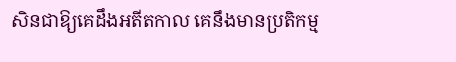សិនជាឱ្យគេដឹងអតីតកាល គេនឹងមានប្រតិកម្ម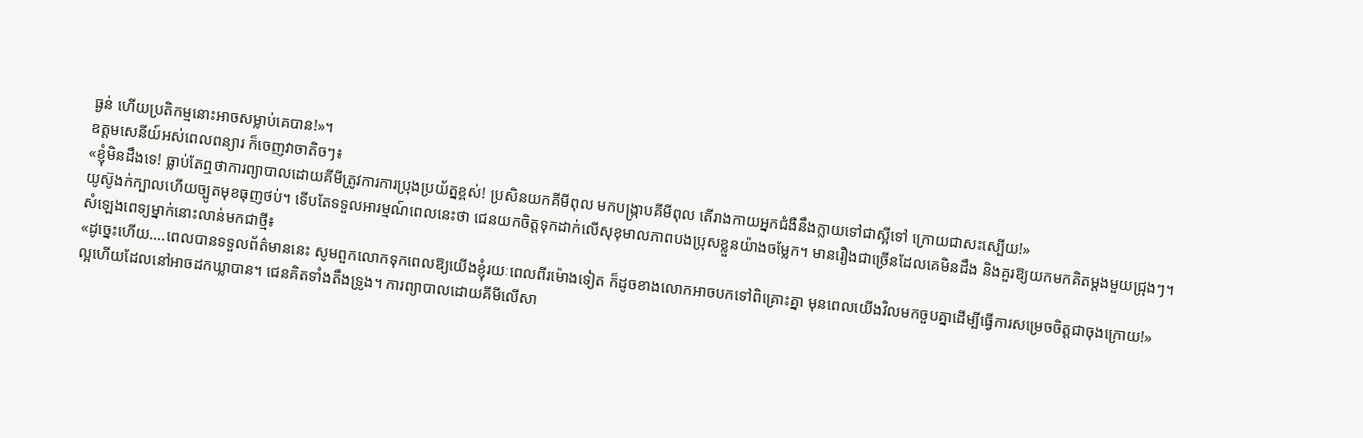ធ្ងន់ ហើយប្រតិកម្មនោះអាចសម្លាប់គេបាន!»។
ឧត្តមសេនីយ៍អស់ពេលពន្យារ ក៏ចេញវាចាតិចៗ៖
«ខ្ញុំមិនដឹងទេ! ធ្លាប់តែឮថាការព្យាបាលដោយគីមីត្រូវការការប្រុងប្រយ័ត្នខ្ពស់! ប្រសិនយកគីមីពុល មកបង្រ្កាបគីមីពុល តើរាងកាយអ្នកជំងឺនឹងក្លាយទៅជាស្អីទៅ ក្រោយជាសះស្បើយ!»
យូស៊ូងក់ក្បាលហើយច្បូតមុខធុញថប់។ ទើបតែទទួលអារម្មណ៍ពេលនេះថា ជេនយកចិត្តទុកដាក់លើសុខុមាលភាពបងប្រុសខ្លួនយ៉ាងចម្លែក។ មានរឿងជាច្រើនដែលគេមិនដឹង និងគួរឱ្យយកមកគិតម្តងមួយជ្រុងៗ។
សំឡេងពេទ្យម្នាក់នោះលាន់មកជាថ្មី៖
«ដូច្នេះហើយ….ពេលបានទទួលព័ត៌មាននេះ សូមពួកលោកទុកពេលឱ្យយើងខ្ញុំរយៈពេលពីរម៉ោងទៀត ក៏ដូចខាងលោកអាចបកទៅពិគ្រោះគ្នា មុនពេលយើងវិលមកចួបគ្នាដើម្បីធ្វើការសម្រេចចិត្តជាចុងក្រោយ!»
ល្អហើយដែលនៅអាចដកឃ្លាបាន។ ជេនគិតទាំងតឹងទ្រូង។ ការព្យាបាលដោយគីមីលើសា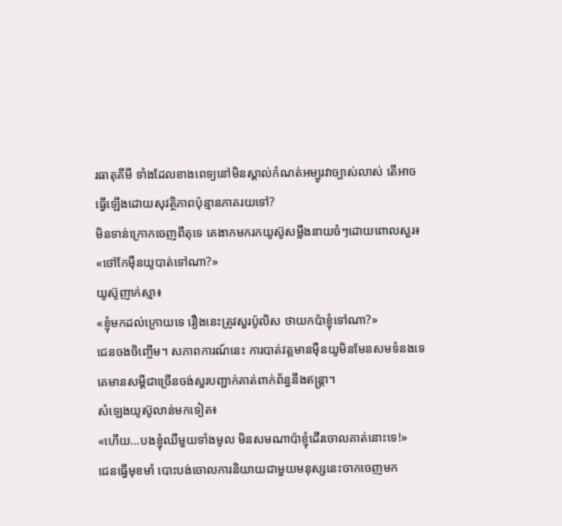រធាតុគីមី ទាំងដែលខាងពេទ្យនៅមិនស្គាល់កំណត់អម្បូរវាច្បាស់លាស់ តើអាចធ្វើឡើងដោយសុវត្ថិភាពប៉ុន្មានភាគរយទៅ?
មិនទាន់ក្រោកចេញពីតុទេ គេងាកមករកយូស៊ូសម្លឹងនាយចំៗដោយពោលសួរ៖
«ថៅកែម៉ឺនយូបាត់ទៅណា?»
យូស៊ូញាក់ស្មា៖
«ខ្ញុំមកដល់ក្រោយទេ រឿងនេះត្រូវសួរប៉ូលិស ថាយកប៉ាខ្ញុំទៅណា?»
ជេនចងចិញ្ចើម។ សភាពការណ៍នេះ ការបាត់វត្តមានម៉ឺនយូមិនមែនសមទំនងទេ គេមានសម្តីជាច្រើនចង់សួរបញ្ជាក់គាត់ពាក់ព័ន្ធនឹងឥន្ត្រា។
សំឡេងយូស៊ូលាន់មកទៀត៖
«ហើយ…បងខ្ញុំឈឺមួយទាំងមូល មិនសមណាប៉ាខ្ញុំដើរចោលគាត់នោះទេ!»
ជេនធ្វើមុខមាំ បោះបង់ចោលការនិយាយជាមួយមនុស្សនេះចាកចេញមក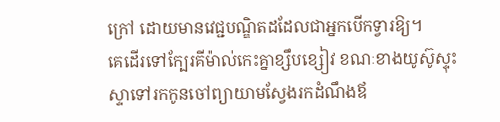ក្រៅ ដោយមានវេជ្ជបណ្ឌិតដដែលជាអ្នកបើកទ្វារឱ្យ។
គេដើរទៅក្បែរគីម៉ាល់កេះគ្នាខ្សឹបខ្សៀវ ខណៈខាងយូស៊ូស្ទុះស្ទាទៅរកកូនចៅព្យាយាមស្វែងរកដំណឹងឪ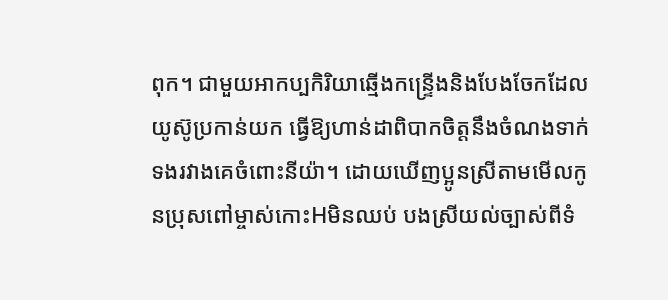ពុក។ ជាមួយអាកប្បកិរិយាឆ្មើងកន្ទ្រើងនិងបែងចែកដែលយូស៊ូប្រកាន់យក ធ្វើឱ្យហាន់ដាពិបាកចិត្តនឹងចំណងទាក់ទងរវាងគេចំពោះនីយ៉ា។ ដោយឃើញប្អូនស្រីតាមមើលកូនប្រុសពៅម្ចាស់កោះHមិនឈប់ បងស្រីយល់ច្បាស់ពីទំ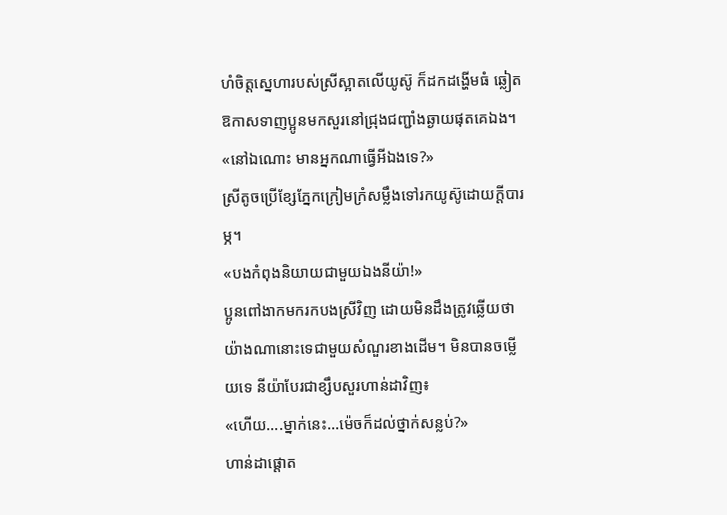ហំចិត្តស្នេហារបស់ស្រីស្អាតលើយូស៊ូ ក៏ដកដង្ហើមធំ ឆ្លៀតឱកាសទាញប្អូនមកសួរនៅជ្រុងជញ្ជាំងឆ្ងាយផុតគេឯង។
«នៅឯណោះ មានអ្នកណាធ្វើអីឯងទេ?»
ស្រីតូចប្រើខ្សែភ្នែកក្រៀមក្រំសម្លឹងទៅរកយូស៊ូដោយក្តីបារម្ភ។
«បងកំពុងនិយាយជាមួយឯងនីយ៉ា!»
ប្អូនពៅងាកមករកបងស្រីវិញ ដោយមិនដឹងត្រូវឆ្លើយថាយ៉ាងណានោះទេជាមួយសំណួរខាងដើម។ មិនបានចម្លើយទេ នីយ៉ាបែរជាខ្សឹបសួរហាន់ដាវិញ៖
«ហើយ….ម្នាក់នេះ…ម៉េចក៏ដល់ថ្នាក់សន្លប់?»
ហាន់ដាផ្តោត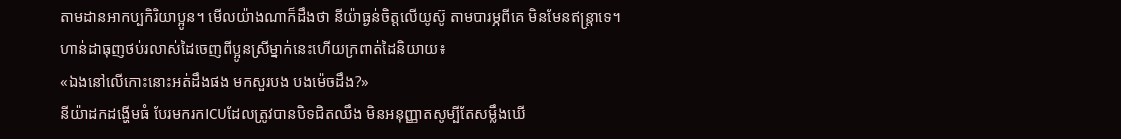តាមដានអាកប្បកិរិយាប្អូន។ មើលយ៉ាងណាក៏ដឹងថា នីយ៉ាធ្ងន់ចិត្តលើយូស៊ូ តាមបារម្ភពីគេ មិនមែនឥន្ត្រាទេ។
ហាន់ដាធុញថប់រលាស់ដៃចេញពីប្អូនស្រីម្នាក់នេះហើយក្រពាត់ដៃនិយាយ៖
«ឯងនៅលើកោះនោះអត់ដឹងផង មកសួរបង បងម៉េចដឹង?»
នីយ៉ាដកដង្ហើមធំ បែរមករកICUដែលត្រូវបានបិទជិតឈឹង មិនអនុញ្ញាតសូម្បីតែសម្លឹងឃើ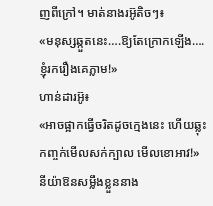ញពីក្រៅ។ មាត់នាងរអ៊ូតិចៗ៖
«មនុស្សឆ្កួតនេះ….ឱ្យតែក្រោកឡើង….ខ្ញុំរករឿងគេភ្លាម!»
ហាន់ដារអ៊ូ៖
«អាចផ្អាកធ្វើចរិតដូចក្មេងនេះ ហើយឆ្លុះកញ្ចក់មើលសក់ក្បាល មើលខោអាវ!»
នីយ៉ាឱនសម្លឹងខ្លួននាង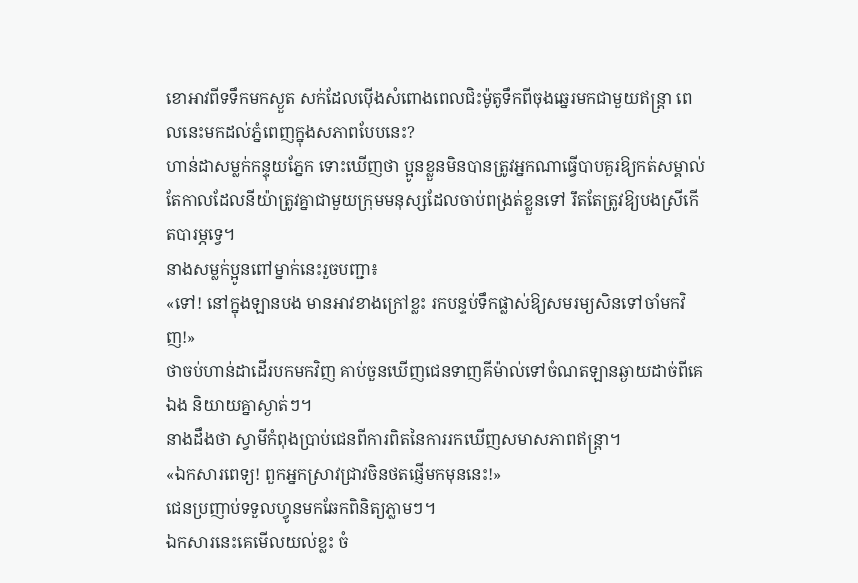ខោអាវពីទទឹកមកស្ងួត សក់ដែលប៉ើងសំពោងពេលជិះម៉ូតូទឹកពីចុងឆ្នេរមកជាមួយឥន្ត្រា ពេលនេះមកដល់ភ្នំពេញក្នុងសភាពបែបនេះ?
ហាន់ដាសម្លក់កន្ទុយភ្នែក ទោះឃើញថា ប្អូនខ្លួនមិនបានត្រូវអ្នកណាធ្វើបាបគួរឱ្យកត់សម្គាល់ តែកាលដែលនីយ៉ាត្រូវគ្នាជាមួយក្រុមមនុស្សដែលចាប់ពង្រត់ខ្លួនទៅ រឹតតែត្រូវឱ្យបងស្រីកើតបារម្ភទ្វេ។
នាងសម្លក់ប្អូនពៅម្នាក់នេះរួចបញ្ជា៖
«ទៅ! នៅក្នុងឡានបង មានអាវខាងក្រៅខ្លះ រកបន្ទប់ទឹកផ្លាស់ឱ្យសមរម្យសិនទៅចាំមកវិញ!»
ថាចប់ហាន់ដាដើរបកមកវិញ គាប់ចួនឃើញជេនទាញគីម៉ាល់ទៅចំណតឡានឆ្ងាយដាច់ពីគេឯង និយាយគ្នាស្ងាត់ៗ។
នាងដឹងថា ស្វាមីកំពុងប្រាប់ជេនពីការពិតនៃការរកឃើញសមាសភាពឥន្ត្រា។
«ឯកសារពេទ្យ! ពួកអ្នកស្រាវជ្រាវចិនថតផ្ញើមកមុននេះ!»
ជេនប្រញាប់ទទួលហ្វូនមកឆែកពិនិត្យភ្លាមៗ។
ឯកសារនេះគេមើលយល់ខ្លះ ចំ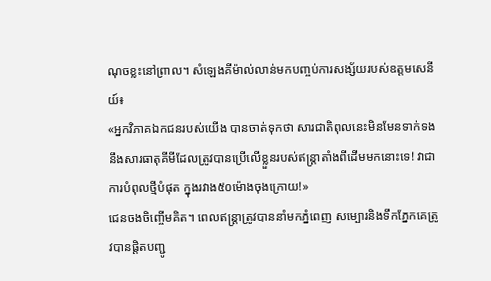ណុចខ្លះនៅព្រាល។ សំឡេងគីម៉ាល់លាន់មកបញ្ចប់ការសង្ស័យរបស់ឧត្តមសេនីយ៍៖
«អ្នកវិភាគឯកជនរបស់យើង បានចាត់ទុកថា សារជាតិពុលនេះមិនមែនទាក់ទងនឹងសារធាតុគីមីដែលត្រូវបានប្រើលើខ្លួនរបស់ឥន្ត្រាតាំងពីដើមមកនោះទេ! វាជាការបំពុលថ្មីបំផុត ក្នុងរវាង៥០ម៉ោងចុងក្រោយ!»
ជេនចងចិញ្ចើមគិត។ ពេលឥន្ត្រាត្រូវបាននាំមកភ្នំពេញ សម្បោរនិងទឹកភ្នែកគេត្រូវបានផ្តិតបញ្ជូ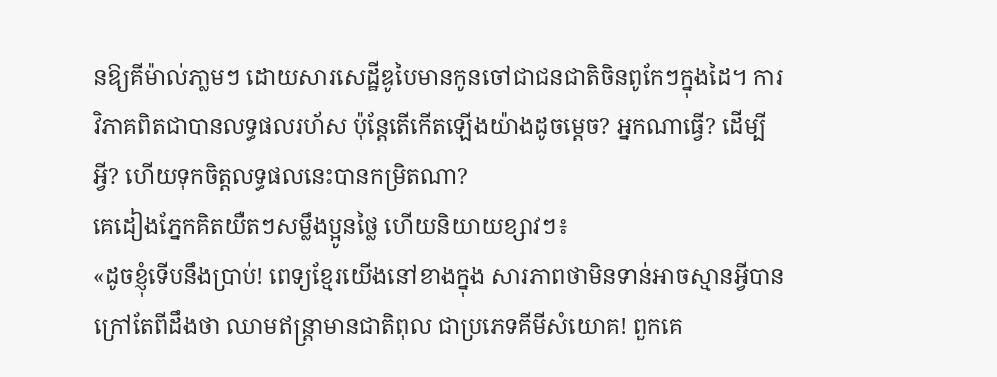នឱ្យគីម៉ាល់ភា្លមៗ ដោយសារសេដ្ឋីឌូបៃមានកូនចៅជាជនជាតិចិនពូកែៗក្នុងដៃ។ ការវិភាគពិតជាបានលទ្ធផលរហ័ស ប៉ុន្តែតើកើតឡើងយ៉ាងដូចម្តេច? អ្នកណាធ្វើ? ដើម្បីអ្វី? ហើយទុកចិត្តលទ្ធផលនេះបានកម្រិតណា?
គេដៀងភ្នែកគិតយឺតៗសម្លឹងប្អូនថ្លៃ ហើយនិយាយខ្សាវៗ៖
«ដូចខ្ញុំទើបនឹងប្រាប់! ពេទ្យខ្មែរយើងនៅខាងក្នុង សារភាពថាមិនទាន់អាចស្មានអ្វីបាន ក្រៅតែពីដឹងថា ឈាមឥន្ត្រាមានជាតិពុល ជាប្រភេទគីមីសំយោគ! ពួកគេ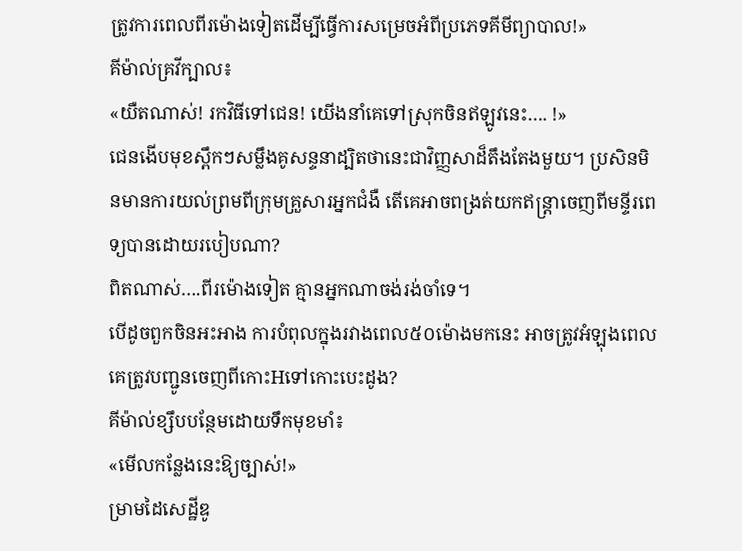ត្រូវការពេលពីរម៉ោងទៀតដើម្បីធ្វើការសម្រេចអំពីប្រភេទគីមីព្យាបាល!»
គីម៉ាល់គ្រវីក្បាល៖
«យឺតណាស់! រកវិធីទៅជេន! យើងនាំគេទៅស្រុកចិនឥឡូវនេះ…. !»
ជេនងើបមុខស្ពឹកៗសម្លឹងគូសន្ទនាដ្បិតថានេះជាវិញ្ញសាដ៏តឹងតែងមួយ។ ប្រសិនមិនមានការយល់ព្រមពីក្រុមគ្រួសារអ្នកជំងឺ តើគេអាចពង្រត់យកឥន្ត្រាចេញពីមន្ទីរពេទ្យបានដោយរបៀបណា?
ពិតណាស់….ពីរម៉ោងទៀត គ្មានអ្នកណាចង់រង់ចាំទេ។
បើដូចពួកចិនអះអាង ការបំពុលក្នុងរវាងពេល៥០ម៉ោងមកនេះ អាចត្រូវអំឡុងពេលគេត្រូវបញ្ជូនចេញពីកោះHទៅកោះបេះដូង?
គីម៉ាល់ខ្សឹបបន្ថែមដោយទឹកមុខមាំ៖
«មើលកន្លែងនេះឱ្យច្បាស់!»
ម្រាមដៃសេដ្ឋីឌូ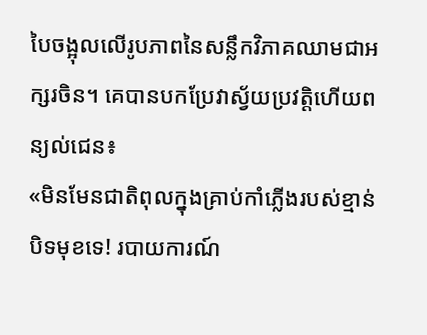បៃចង្អុលលើរូបភាពនៃសន្លឹកវិភាគឈាមជាអក្សរចិន។ គេបានបកប្រែវាស្វ័យប្រវត្តិហើយពន្យល់ជេន៖
«មិនមែនជាតិពុលក្នុងគ្រាប់កាំភ្លើងរបស់ខ្មាន់បិទមុខទេ! របាយការណ៍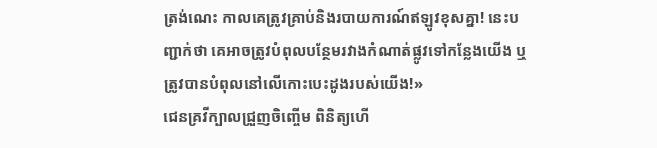ត្រង់ណេះ កាលគេត្រូវគ្រាប់និងរបាយការណ៍ឥឡូវខុសគ្នា! នេះបញ្ជាក់ថា គេអាចត្រូវបំពុលបន្ថែមរវាងកំណាត់ផ្លូវទៅកន្លែងយើង ឬត្រូវបានបំពុលនៅលើកោះបេះដូងរបស់យើង!»
ជេនគ្រវីក្បាលជ្រួញចិញ្ចើម ពិនិត្យហើ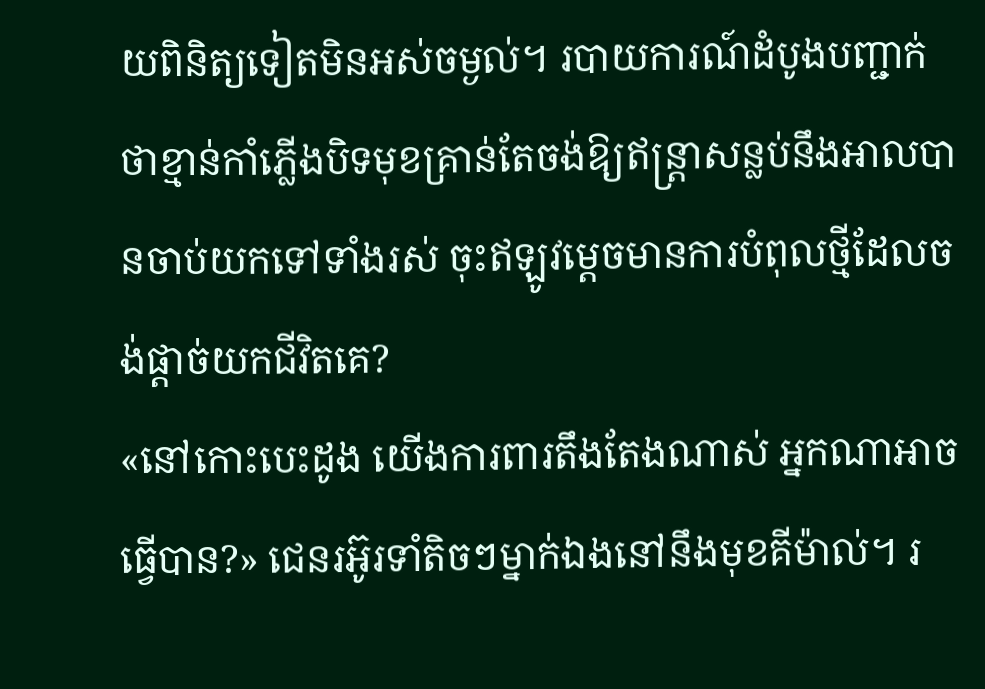យពិនិត្យទៀតមិនអស់ចម្ងល់។ របាយការណ៍ដំបូងបញ្ជាក់ថាខ្មាន់កាំភ្លើងបិទមុខគ្រាន់តែចង់ឱ្យឥន្ត្រាសន្លប់នឹងអាលបានចាប់យកទៅទាំងរស់ ចុះឥឡូវម្តេចមានការបំពុលថ្មីដែលចង់ផ្តាច់យកជីវិតគេ?
«នៅកោះបេះដូង យើងការពារតឹងតែងណាស់ អ្នកណាអាចធ្វើបាន?» ជេនរអ៊ូរទាំតិចៗម្នាក់ឯងនៅនឹងមុខគីម៉ាល់។ រ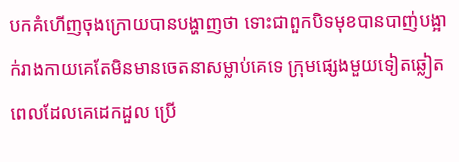បកគំហើញចុងក្រោយបានបង្ហាញថា ទោះជាពួកបិទមុខបានបាញ់បង្អាក់រាងកាយគេតែមិនមានចេតនាសម្លាប់គេទេ ក្រុមផ្សេងមួយទៀតឆ្លៀតពេលដែលគេដេកដួល ប្រើ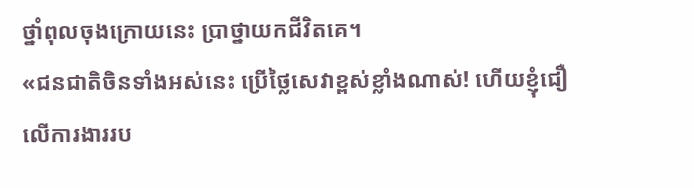ថ្នាំពុលចុងក្រោយនេះ ប្រាថ្នាយកជីវិតគេ។
«ជនជាតិចិនទាំងអស់នេះ ប្រើថ្លៃសេវាខ្ពស់ខ្លាំងណាស់! ហើយខ្ញុំជឿលើការងាររប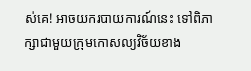ស់គេ! អាចយករបាយការណ៍នេះ ទៅពិភាក្សាជាមួយក្រុមកោសល្យវិច័យខាង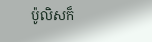ប៉ូលិសក៏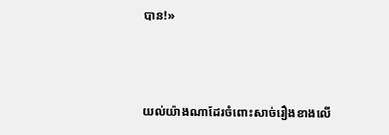បាន!»



យល់យ៉ាងណាដែរចំពោះសាច់រឿងខាងលើ